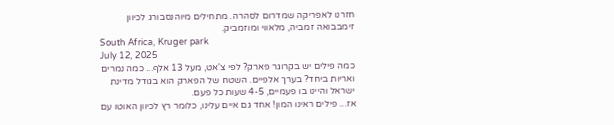חזרנו לאפריקה שמדרום לסהרה. מתחילים מיוהנסבורג לכיוון זימבבואה זמביה, מלאווי ומוזמביק.
South Africa, Kruger park
July 12, 2025
כמה פילים יש בקרוגר פארק? לפי צ'אט, מעל 13 אלף... כמה נמרים ואריות ביחד? בערך אלפיים. השטח של הפארק הוא בגודל מדינת ישראל והיינו בו פעמיים, 4-5 שעות כל פעם.
אז... פילים ראינו המון! אחד גם איים עלינו, כלומר רץ לכיוון האוטו עם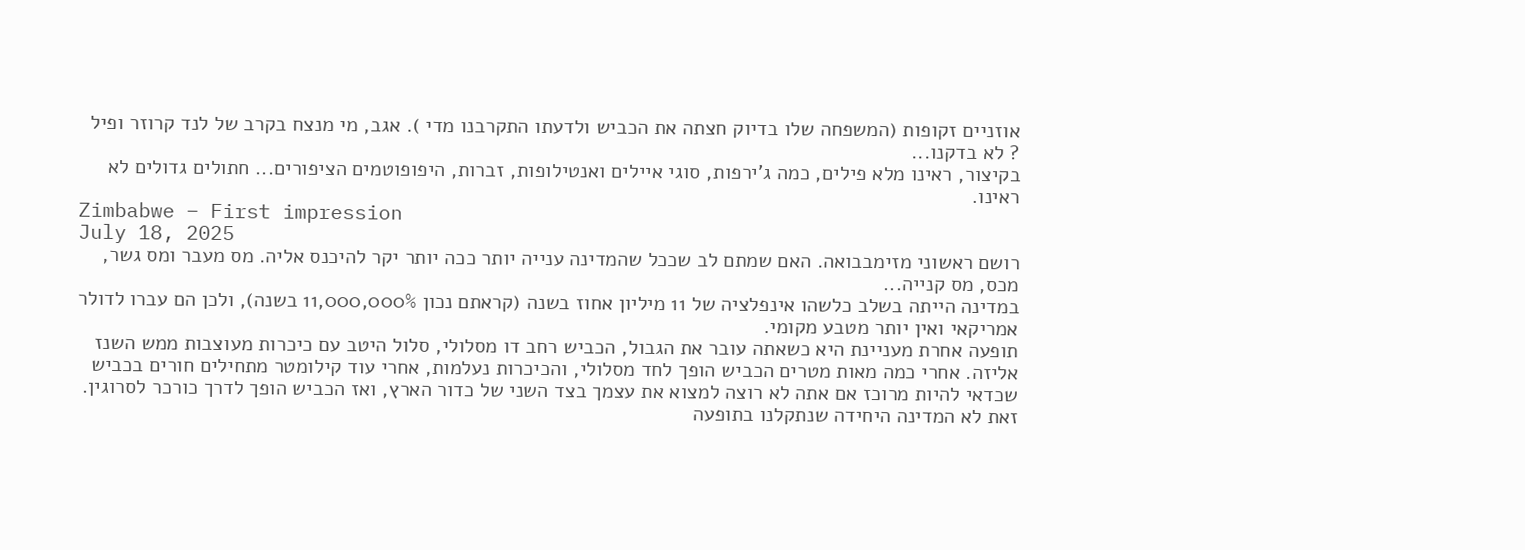אוזניים זקופות (המשפחה שלו בדיוק חצתה את הכביש ולדעתו התקרבנו מדי ). אגב, מי מנצח בקרב של לנד קרוזר ופיל
? לא בדקנו...
בקיצור, ראינו מלא פילים, כמה ג'ירפות, סוגי איילים ואנטילופות, זברות, היפופוטמים הציפורים... חתולים גדולים לא ראינו.
Zimbabwe – First impression
July 18, 2025
רושם ראשוני מזימבבואה. האם שמתם לב שככל שהמדינה ענייה יותר ככה יותר יקר להיכנס אליה. מס מעבר ומס גשר, מכס, מס קנייה...
במדינה הייתה בשלב כלשהו אינפלציה של 11 מיליון אחוז בשנה (קראתם נכון 11,000,000% בשנה), ולכן הם עברו לדולר אמריקאי ואין יותר מטבע מקומי.
תופעה אחרת מעניינת היא כשאתה עובר את הגבול, הכביש רחב דו מסלולי, סלול היטב עם כיכרות מעוצבות ממש השנז אליזה. אחרי כמה מאות מטרים הכביש הופך לחד מסלולי, והכיכרות נעלמות, אחרי עוד קילומטר מתחילים חורים בכביש שכדאי להיות מרוכז אם אתה לא רוצה למצוא את עצמך בצד השני של כדור הארץ, ואז הכביש הופך לדרך כורכר לסרוגין. זאת לא המדינה היחידה שנתקלנו בתופעה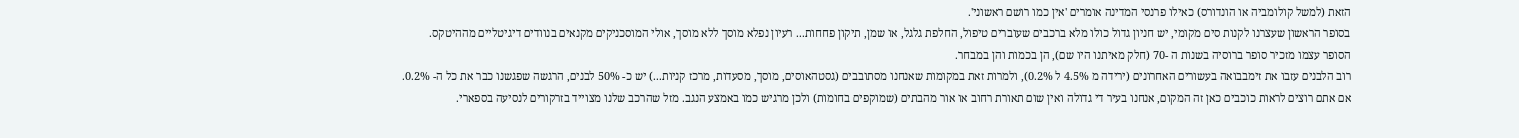הזאת (למשל קולומביה או הונדורס) כאילו פרנסי המדינה אומרים 'אין כמו רושם ראשוני'.
בסופר הראשון שעצרנו לקנות סים מקומי, יש חניון גדול כולו מלא ברכבים שעוברים טיפול, החלפת גלגל, או שמן, תיקון פחחות... רעיון נפלא מוסך ללא מוסך, אולי המוסכניקים מקנאים בנוודים דיגיטליים מההיטקס.
הסופר עצמו מזכיר סופר ברוסיה בשנות ה -70 (חלק מאיתנו היו שם), הן בכמות והן במבחר.
רוב הלבנים עזבו את זימבבואה בעשורים האחרונים (ירידה מ 4.5% ל 0.2%), ולמרות זאת במקומות שאנחנו מסתובבים (גסטהאוסים, מוסך, מסעדות, מרכז קניות...) יש כ- 50% לבנים, הרגשה שפגשנו כבר את כל ה- 0.2%.
אם אתם רוצים לראות כוכבים כאן זה המקום, אנחנו בעיר די גדולה ואין שום תאורת רחוב או אור מהבתים (שמוקפים בחומות) ולכן מרגיש כמו באמצע הנגב. מזל שהרכב שלנו מצוייד בזרקורים לנסיעה בספארי.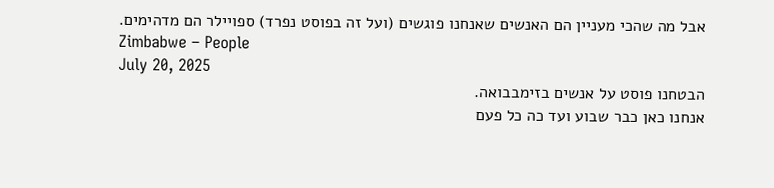אבל מה שהכי מעניין הם האנשים שאנחנו פוגשים (ועל זה בפוסט נפרד) ספויילר הם מדהימים.
Zimbabwe – People
July 20, 2025
הבטחנו פוסט על אנשים בזימבבואה.
אנחנו כאן כבר שבוע ועד כה כל פעם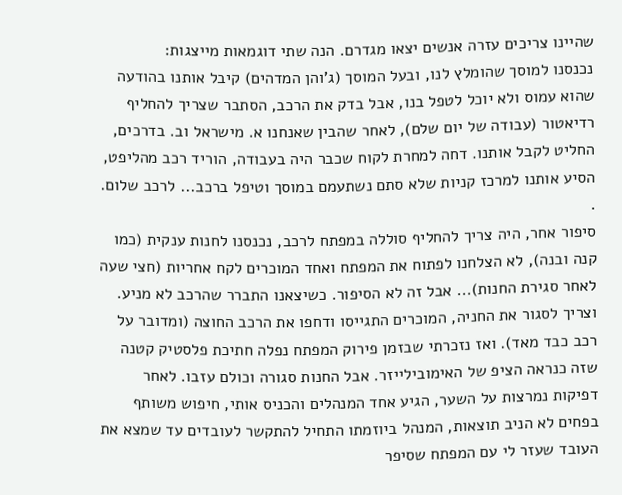שהיינו צריכים עזרה אנשים יצאו מגדרם. הנה שתי דוגמאות מייצגות:
נכנסנו למוסך שהומלץ לנו, ובעל המוסך (ג'והן המדהים) קיבל אותנו בהודעה שהוא עמוס ולא יוכל לטפל בנו, אבל בדק את הרכב, הסתבר שצריך להחליף רדיאטור (עבודה של יום שלם), לאחר שהבין שאנחנו א. מישראל וב. בדרכים, החליט לקבל אותנו. דחה למחרת לקוח שכבר היה בעבודה, הוריד רכב מהליפט, הסיע אותנו למרכז קניות שלא סתם נשתעמם במוסך וטיפל ברכב... לרכב שלום. .
סיפור אחר, היה צריך להחליף סוללה במפתח לרכב, נכנסנו לחנות ענקית (כמו קנה ובנה), לא הצלחנו לפתוח את המפתח ואחד המוכרים לקח אחריות (חצי שעה לאחר סגירת החנות)... אבל זה לא הסיפור. כשיצאנו התברר שהרכב לא מניע. וצריך לסגור את החניה, המוכרים התגייסו ודחפו את הרכב החוצה (ומדובר על רכב כבד מאד). ואז נזכרתי שבזמן פירוק המפתח נפלה חתיכת פלסטיק קטנה שזה כנראה הציפ של האימובילייזר. אבל החנות סגורה וכולם עזבו. לאחר דפיקות נמרצות על השער, הגיע אחד המנהלים והכניס אותי, חיפוש משותף בפחים לא הניב תוצאות, המנהל ביוזמתו התחיל להתקשר לעובדים עד שמצא את העובד שעזר לי עם המפתח שסיפר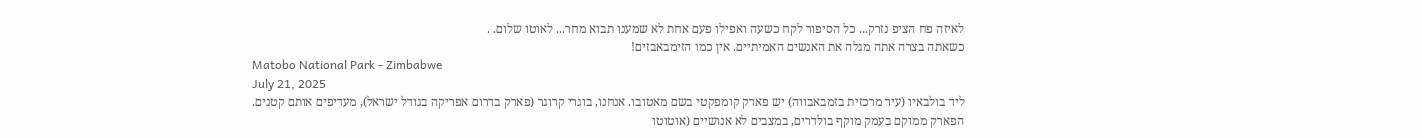לאיזה פח הציפ נזרק... כל הסיפור לקח כשעה ואפילו פעם אחת לא שמענו תבוא מחר... לאוטו שלום. .
כשאתה בצרה אתה מגלה את האנשים האמיתיים. אין כמו הזימבאבזים!
Matobo National Park - Zimbabwe
July 21, 2025
ליד בולבאיו (עיר מרכזית בזמבאבווה) יש פארק קומפקטי בשם מאטובו. אנחנו, בוגרי קרוגר (פארק בדרום אפריקה בגודל ישראל), מעדיפים אותם קטנים. הפארק ממוקם בעמק מוקף בולדרים, במצבים לא אנושיים (אוטוטו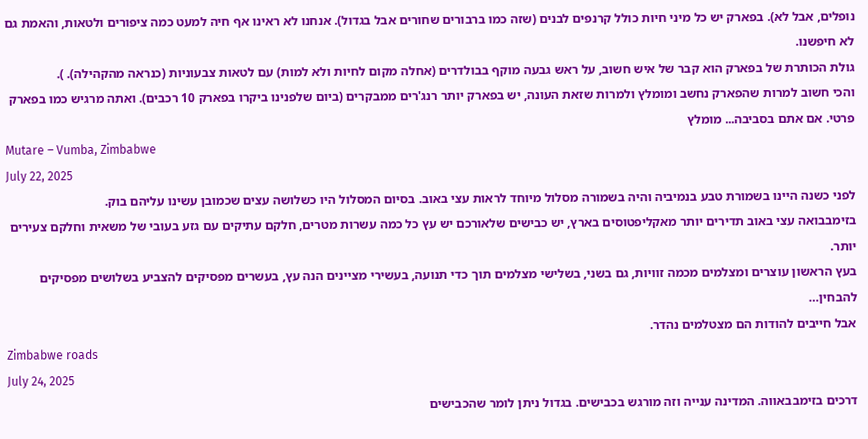נופלים, אבל לא). בפארק יש כל מיני חיות כולל קרנפים לבנים (שזה כמו ברבורים שחורים אבל בגדול). אנחנו לא ראינו אף חיה למעט כמה ציפורים ולטאות, והאמת גם לא חיפשנו.
גולת הכותרת של בפארק הוא קבר של איש חשוב, על ראש גבעה מוקף בבולדרים (אחלה מקום לחיות ולא למות) עם לטאות צבעוניות (כנראה מהקהילה). ).
והכי חשוב למרות שהפארק נחשב ומומלץ ולמרות שזאת העונה, יש בפארק יותר רנג'רים ממבקרים (ביום שלפנינו ביקרו בפארק 10 רכבים). ואתה מרגיש כמו בפארק פרטי. אם אתם בסביבה... מומלץ
Mutare – Vumba, Zimbabwe
July 22, 2025
לפני כשנה היינו בשמורת טבע בנמיביה והיה בשמורה מסלול מיוחד לראות עצי באוב. בסיום המסלול היו כשלושה עצים שכמובן עשינו עליהם בוק.
בזימבבואה עצי באוב תדירים יותר מאקליפטוסים בארץ, יש כבישים שלאורכם יש עץ כל כמה עשרות מטרים, חלקם עתיקים עם גזע בעובי של משאית וחלקם צעירים יותר.
בעץ הראשון עוצרים ומצלמים מכמה זוויות, גם בשני, בשלישי מצלמים תוך כדי תנועה, בעשירי מציינים הנה עץ, בעשרים מפסיקים להצביע בשלושים מפסיקים להבחין…
אבל חייבים להודות הם מצטלמים נהדר.
Zimbabwe roads
July 24, 2025
דרכים בזימבבאווה. המדינה ענייה וזה מורגש בכבישים. בגדול ניתן לומר שהכבישים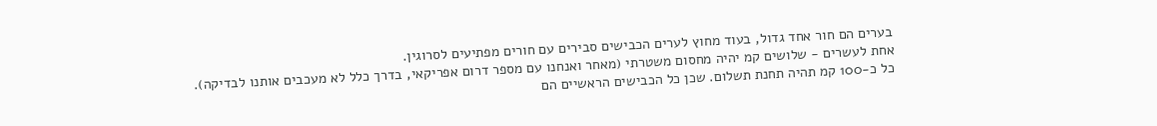בערים הם חור אחד גדול, בעוד מחוץ לערים הכבישים סבירים עם חורים מפתיעים לסרוגין.
אחת לעשרים - שלושים קמ יהיה מחסום משטרתי (מאחר ואנחנו עם מספר דרום אפריקאי, בדרך כלל לא מעכבים אותנו לבדיקה).
כל כ-100 קמ תהיה תחנת תשלום. שכן כל הכבישים הראשיים הם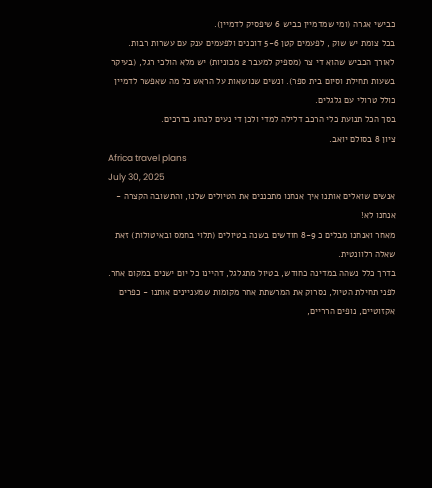כבישי אגרה (ומי שמדמיין כביש 6 שיפסיק לדמיין).
בכל צומת יש שוק , לפעמים קטן 5-6 דוכנים ולפעמים ענק עם עשרות רבות.
לאורך הכביש שהוא די צר (מספיק למעבר 2 מכוניות) יש מלא הולכי רגל, (בעיקר בשעות תחילת וסיום בית ספר). ונשים שנושאות על הראש כל מה שאפשר לדמיין כולל טרולי עם גלגלים.
בסך הכל תנועת כלי הרכב דלילה למדי ולכן די נעים לנהוג בדרכים.
ציון 8 בסולם יואב.
Africa travel plans
July 30, 2025
אנשים שואלים אותנו איך אנחנו מתכננים את הטיולים שלנו, והתשובה הקצרה - אנחנו לא!
מאחר ואנחנו מבלים כ 8-9 חודשים בשנה בטיולים (תלוי בחמס ובאיטולות) זאת שאלה רלוונטית.
בדרך כלל נשהה במדינה כחודש, בטיול מתגלגל, דהיינו כל יום ישנים במקום אחר.
לפני תחילת הטיול, נסרוק את המרשתת אחר מקומות שמעניינים אותנו - כפרים אקזוטיים, נופים הרריים,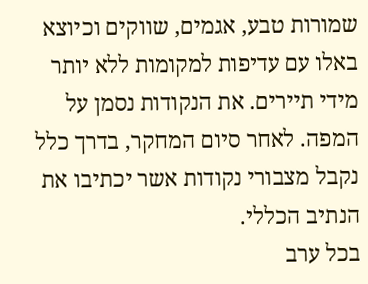שמורות טבע, אגמים, שווקים וכיוצא באלו עם עדיפות למקומות ללא יותר מידי תיירים. את הנקודות נסמן על המפה. לאחר סיום המחקר, בדרך כלל נקבל מצבורי נקודות אשר יכתיבו את הנתיב הכללי.
בכל ערב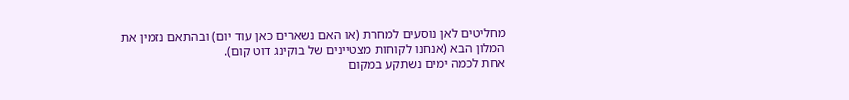מחליטים לאן נוסעים למחרת (או האם נשארים כאן עוד יום) ובהתאם נזמין את המלון הבא (אנחנו לקוחות מצטיינים של בוקינג דוט קום).
אחת לכמה ימים נשתקע במקום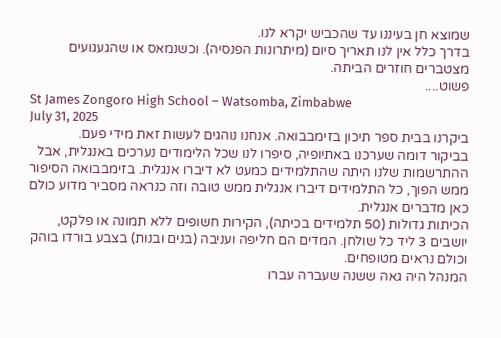שמוצא חן בעיננו עד שהכביש יקרא לנו.
בדרך כלל אין לנו תאריך סיום (מיתרונות הפנסיה). וכשנמאס או שהגעגועים מצטברים חוזרים הביתה.
פשוט....
St James Zongoro High School – Watsomba, Zimbabwe
July 31, 2025
ביקרנו בבית ספר תיכון בזימבבואה. אנחנו נוהגים לעשות זאת מידי פעם.
בביקור דומה שערכנו באתיופיה, סיפרו לנו שכל הלימודים נערכים באנגלית, אבל ההתרשמות שלנו היתה שהתלמידים כמעט לא דיברו אנגלית. בזימבבואה הסיפור ממש הפוך, כל התלמידים דיברו אנגלית ממש טובה וזה כנראה מסביר מדוע כולם כאן מדברים אנגלית.
הכיתות גדולות (50 תלמידים בכיתה), הקירות חשופים ללא תמונה או פלקט, יושבים 3 ליד כל שולחן. המדים הם חליפה ועניבה (בנים ובנות) בצבע בורדו בוהק וכולם נראים מטופחים.
המנהל היה גאה ששנה שעברה עברו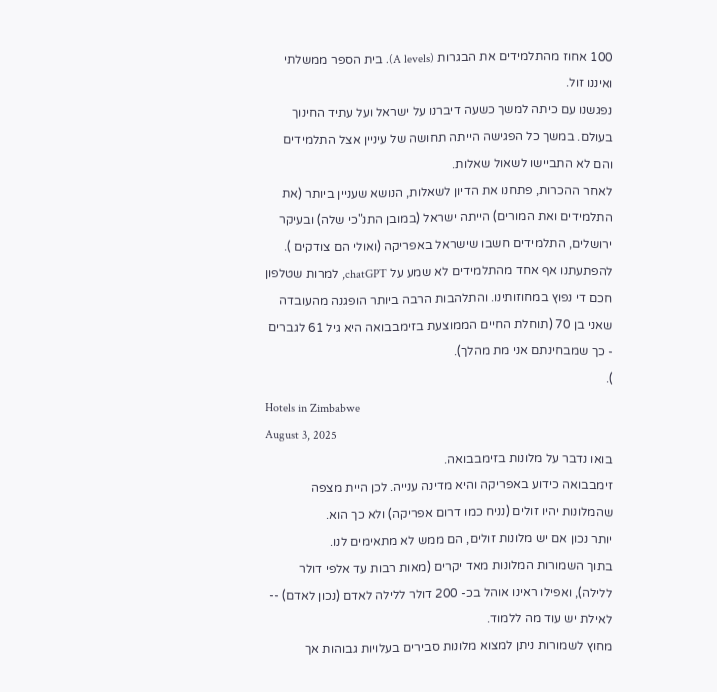100 אחוז מהתלמידים את הבגרות (A levels). בית הספר ממשלתי ואיננו זול.
נפגשנו עם כיתה למשך כשעה דיברנו על ישראל ועל עתיד החינוך בעולם. במשך כל הפגישה הייתה תחושה של עיניין אצל התלמידים והם לא התביישו לשאול שאלות.
לאחר ההכרות, פתחנו את הדיון לשאלות, הנושא שעניין ביותר (את התלמידים ואת המורים) הייתה ישראל (במובן התנ"כי שלה) ובעיקר ירושלים, התלמידים חשבו שישראל באפריקה (ואולי הם צודקים ). להפתעתנו אף אחד מהתלמידים לא שמע על chatGPT, למרות שטלפון חכם די נפוץ במחוזותינו. והתלהבות הרבה ביותר הופגנה מהעובדה שאני בן 70 (תוחלת החיים הממוצעת בזימבבואה היא גיל 61 לגברים - כך שמבחינתם אני מת מהלך).
).
Hotels in Zimbabwe
August 3, 2025
בואו נדבר על מלונות בזימבבואה.
זימבבואה כידוע באפריקה והיא מדינה ענייה. לכן היית מצפה שהמלונות יהיו זולים (נניח כמו דרום אפריקה) ולא כך הוא.
יותר נכון אם יש מלונות זולים, הם ממש לא מתאימים לנו.
בתוך השמורות המלונות מאד יקרים (מאות רבות עד אלפי דולר ללילה), ואפילו ראינו אוהל בכ- 200 דולר ללילה לאדם (נכון לאדם) -- לאילת יש עוד מה ללמוד.
מחוץ לשמורות ניתן למצוא מלונות סבירים בעלויות גבוהות אך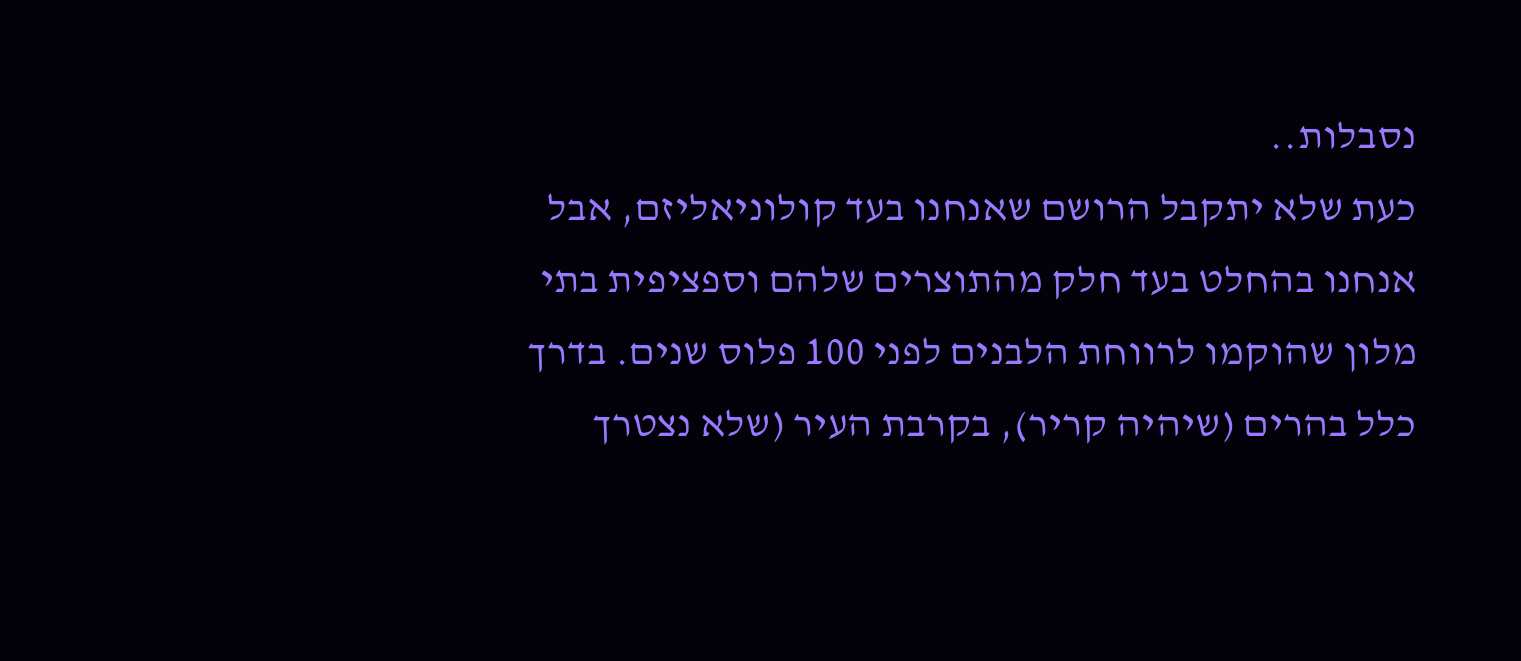נסבלות..
כעת שלא יתקבל הרושם שאנחנו בעד קולוניאליזם, אבל אנחנו בהחלט בעד חלק מהתוצרים שלהם וספציפית בתי מלון שהוקמו לרווחת הלבנים לפני 100 פלוס שנים. בדרך כלל בהרים (שיהיה קריר), בקרבת העיר (שלא נצטרך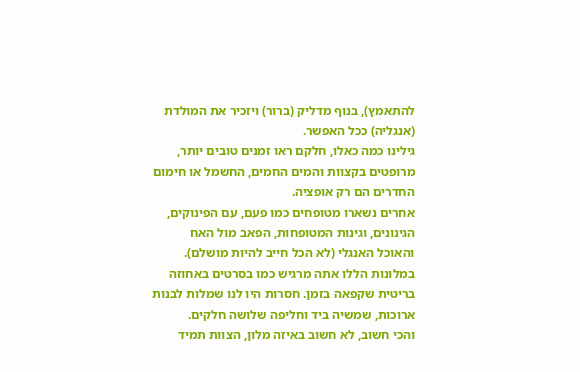להתאמץ), בנוף מדליק (ברור) ויזכיר את המולדת (אנגליה) ככל האפשר.
גילינו כמה כאלו, חלקם ראו זמנים טובים יותר, מרופטים בקצוות והמים החמים, החשמל או חימום החדרים הם רק אופציה.
אחרים נשארו מטופחים כמו פעם, עם הפינוקים, הגינונים, וגינות המטופחות, הפאב מול האח והאוכל האנגלי (לא הכל חייב להיות מושלם). במלונות הללו אתה מרגיש כמו בסרטים באחוזה בריטית שקפאה בזמן. חסרות היו לנו שמלות לבנות ארוכות, שמשיה ביד וחליפה שלושה חלקים.
והכי חשוב, לא חשוב באיזה מלון, הצוות תמיד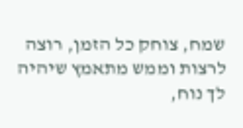שמח, צוחק כל הזמן, רוצה לרצות וממש מתאמץ שיהיה לך נוח,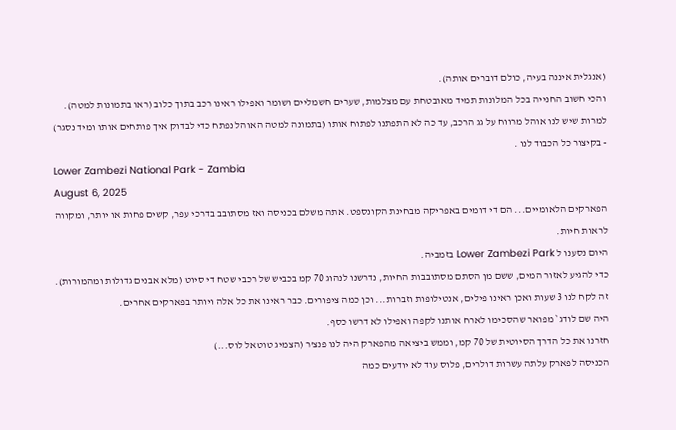(אנגלית איננה בעיה, כולם דוברים אותה).
והכי חשוב החנייה בכל המלונות תמיד מאובטחת עם מצלמות, שערים חשמליים ושומר ואפילו ראינו רכב בתוך כלוב (ראו בתמונות למטה).
למרות שיש לנו אוהל מרווח על גג הרכב, עד כה לא התפתנו לפתוח אותו (בתמונה למטה האוהל נפתח כדי לבדוק איך פותחים אותו ומיד נסגר) - בקיצור כל הכבוד לנו .
Lower Zambezi National Park - Zambia
August 6, 2025
הפארקים הלאומיים... הם די דומים באפריקה מבחינת הקונספט. אתה משלם בכניסה ואז מסתובב בדרכי עפר, קשים פחות או יותר, ומקווה לראות חיות.
היום נסענו ל Lower Zambezi Park בזמביה.
כדי להגיע לאזור המים, ששם מן הסתם מסתובבות החיות, נדרשנו לנהוג 70 קמ בכביש של רכבי שטח די סיוט (מלא אבנים גדולות ומהמורות). זה לקח לנו 3 שעות ואכן ראינו פילים, אנטילופות וזברות... וכן כמה ציפורים. כבר ראינו את כל אלה ויותר בפארקים אחרים.
היה שם לודג` מפואר שהסכימו לארח אותנו לקפה ואפילו לא דרשו כסף.
חזרנו את כל הדרך הסיוטית של 70 קמ, וממש ביציאה מהפארק היה לנו פנצ'ר (הצמיג טוטאל לוס...)
הכניסה לפארק עלתה עשרות דולרים, פלוס עוד לא יודעים כמה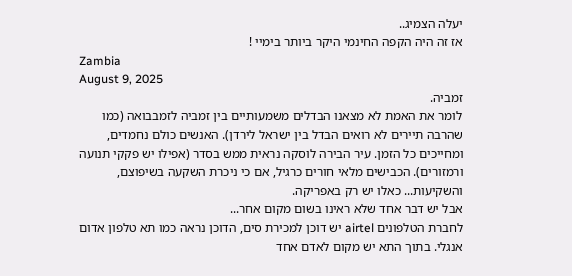יעלה הצמיג..
אז זה היה הקפה החינמי היקר ביותר בימיי !
Zambia
August 9, 2025
זמביה.
לומר את האמת לא מצאנו הבדלים משמעותיים בין זמביה לזמבבואה (כמו שהרבה תיירים לא רואים הבדל בין ישראל לירדן). האנשים כולם נחמדים, ומחייכים כל הזמן. עיר הבירה לוסקה נראית ממש בסדר (אפילו יש פקקי תנועה ורמזורים). הכבישים מלאי חורים כרגיל, אם כי ניכרת השקעה בשיפוצם, והשקיעות... כאלו יש רק באפריקה.
אבל יש דבר אחד שלא ראינו בשום מקום אחר...
לחברת הטלפונים airtel יש דוכן למכירת סים, הדוכן נראה כמו תא טלפון אדום אנגלי. בתוך התא יש מקום לאדם אחד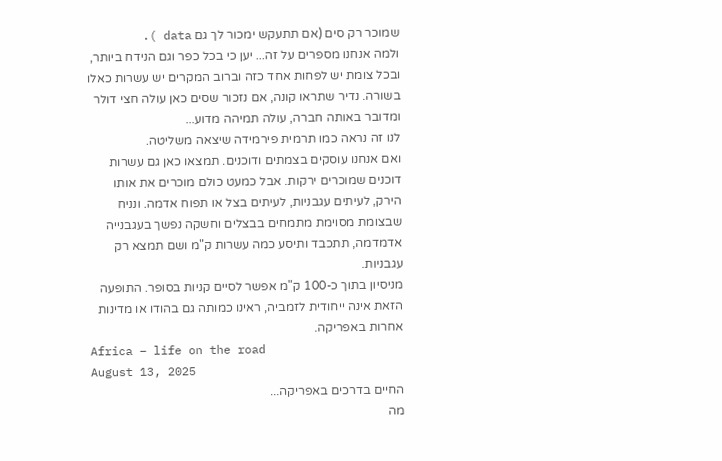שמוכר רק סים (אם תתעקש ימכור לך גם data ).
ולמה אנחנו מספרים על זה... יען כי בכל כפר וגם הנידח ביותר, ובכל צומת יש לפחות אחד כזה וברוב המקרים יש עשרות כאלו בשורה. נדיר שתראו קונה, אם נזכור שסים כאן עולה חצי דולר ומדובר באותה חברה, עולה תמיהה מדוע...
לנו זה נראה כמו תרמית פירמידה שיצאה משליטה.
ואם אנחנו עוסקים בצמתים ודוכנים. תמצאו כאן גם עשרות דוכנים שמוכרים ירקות. אבל כמעט כולם מוכרים את אותו הירק, לעיתים עגבניות, לעיתים בצל או תפוח אדמה. ונניח שבצומת מסוימת מתמחים בבצלים וחשקה נפשך בעגבנייה אדמדמה, תתכבד ותיסע כמה עשרות ק"מ ושם תמצא רק עגבניות.
מניסיון בתוך כ-100 ק"מ אפשר לסיים קניות בסופר. התופעה הזאת אינה ייחודית לזמביה, ראינו כמותה גם בהודו או מדינות אחרות באפריקה.
Africa – life on the road
August 13, 2025
החיים בדרכים באפריקה...
מה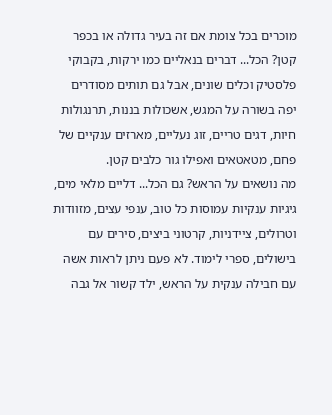מוכרים בכל צומת אם זה בעיר גדולה או בכפר קטן? הכל... דברים בנאליים כמו ירקות, בקבוקי פלסטיק וכלים שונים, אבל גם תותים מסודרים יפה בשורה על המגש, אשכולות בננות, תרנגולות חיות, דגים טריים, זוג נעליים, מארזים ענקיים של פחם, מטאטאים ואפילו גור כלבים קטן.
מה נושאים על הראש? גם הכל... דליים מלאי מים, גיגיות ענקיות עמוסות כל טוב, ענפי עצים, מזוודות וטרולים, ציידניות, קרטוני ביצים, סירים עם בישולים, ספרי לימוד. לא פעם ניתן לראות אשה עם חבילה ענקית על הראש, ילד קשור אל גבה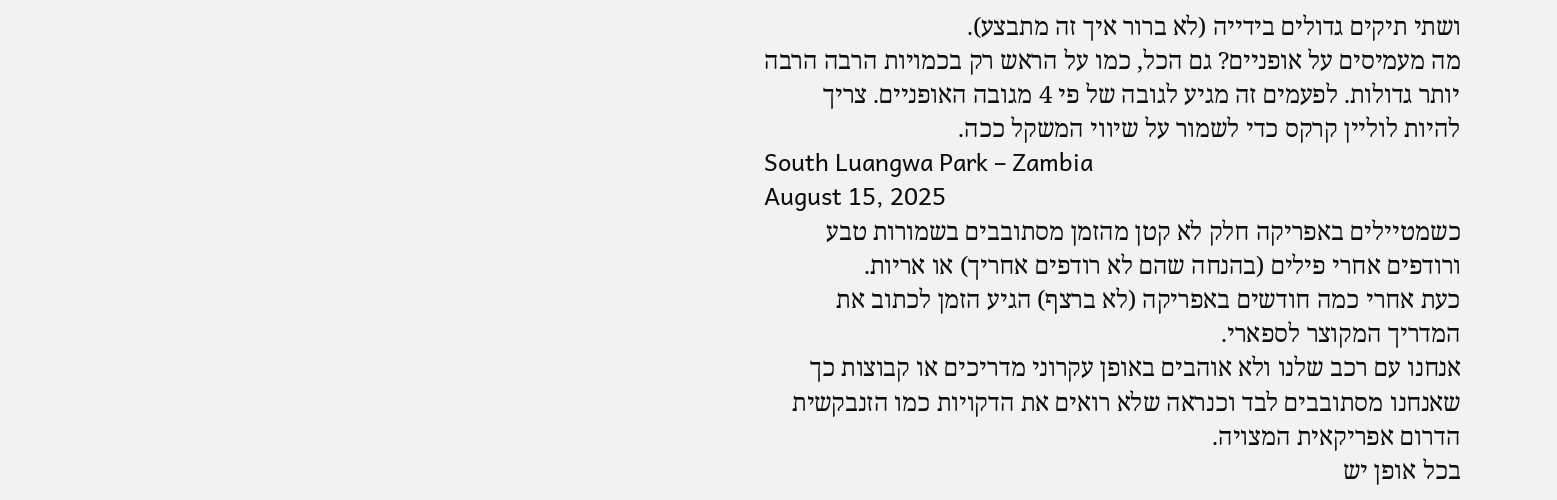ושתי תיקים גדולים בידייה (לא ברור איך זה מתבצע).
מה מעמיסים על אופניים? גם הכל, כמו על הראש רק בכמויות הרבה הרבה יותר גדולות. לפעמים זה מגיע לגובה של פי 4 מגובה האופניים. צריך להיות לוליין קרקס כדי לשמור על שיווי המשקל ככה.
South Luangwa Park – Zambia
August 15, 2025
כשמטיילים באפריקה חלק לא קטן מהזמן מסתובבים בשמורות טבע ורודפים אחרי פילים (בהנחה שהם לא רודפים אחריך) או אריות.
כעת אחרי כמה חודשים באפריקה (לא ברצף) הגיע הזמן לכתוב את המדריך המקוצר לספארי.
אנחנו עם רכב שלנו ולא אוהבים באופן עקרוני מדריכים או קבוצות כך שאנחנו מסתובבים לבד וכנראה שלא רואים את הדקויות כמו הזנבקשית הדרום אפריקאית המצויה.
בכל אופן יש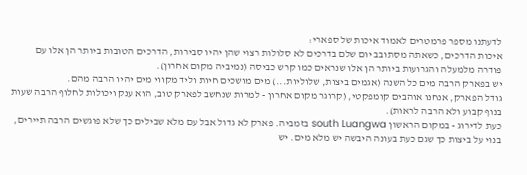לדעתנו מספר פרמטרים לאמוד איכות של ספארי:
איכות הדרכים, כשאתה מסתובב יום שלם בדרכים לא סלולות רצוי שהן יהיו סבירות, הדרכים הטובות ביותר הן אלו עם פודרה מלמעלה והגרועות ביותר הן אלו שנראים כמו קרש כביסה (נמיביה מקום אחרון).
יש בפארק הרבה מים כל השנה (אגמים ביצות, שלוליות...) מים מושכים חיות וליד מקווי מים יהיו הרבה מהם.
גודל הפארק, אנחנו אוהבים קומפקטי, (קרוגר מקום אחרון - למרות שנחשב לפארק טוב, הוא ענק ויכולות לחלוף הרבה שעות בנוף קבוע ולא הרבה לראות).
כעת לדירוג - במקום הראשון south Luangwa בזמביה. פארק לא גדול אבל עם מלא שבילים כך שלא פוגשים הרבה תיירים, בנוי על ביצות כך שגם כעת בעונה היבשה יש מלא מים. יש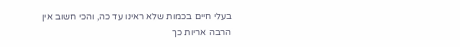בעלי חיים בכמות שלא ראינו עד כה, והכי חשוב אין הרבה אריות כך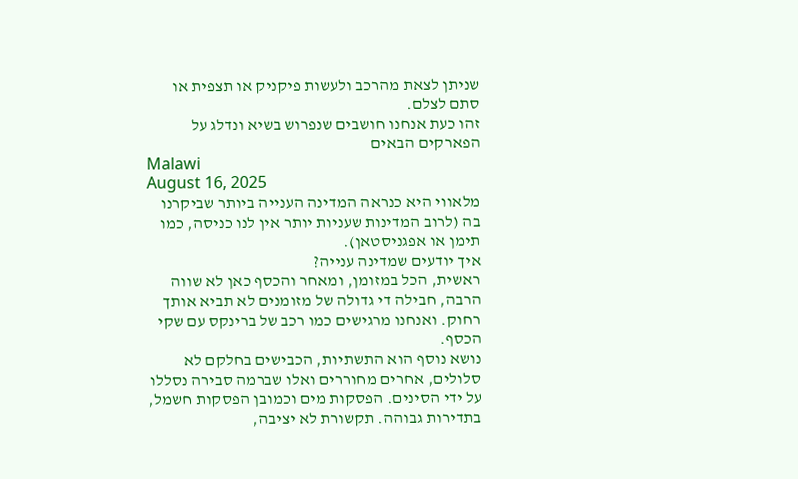שניתן לצאת מהרכב ולעשות פיקניק או תצפית או סתם לצלם.
זהו כעת אנחנו חושבים שנפרוש בשיא ונדלג על הפארקים הבאים
Malawi
August 16, 2025
מלאווי היא כנראה המדינה הענייה ביותר שביקרנו בה (לרוב המדינות שעניות יותר אין לנו כניסה, כמו תימן או אפגניסטאן).
איך יודעים שמדינה ענייה?
ראשית, הכל במזומן, ומאחר והכסף כאן לא שווה הרבה, חבילה די גדולה של מזומנים לא תביא אותך רחוק. ואנחנו מרגישים כמו רכב של ברינקס עם שקי הכסף.
נושא נוסף הוא התשתיות, הכבישים בחלקם לא סלולים, אחרים מחוררים ואלו שברמה סבירה נסללו על ידי הסינים. הפסקות מים וכמובן הפסקות חשמל, בתדירות גבוהה. תקשורת לא יציבה,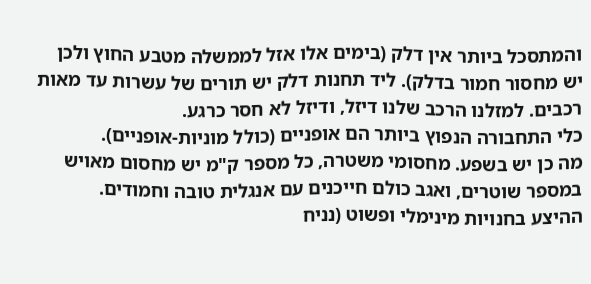והמתסכל ביותר אין דלק (בימים אלו אזל לממשלה מטבע החוץ ולכן יש מחסור חמור בדלק). ליד תחנות דלק יש תורים של עשרות עד מאות רכבים. למזלנו הרכב שלנו דיזל, ודיזל לא חסר כרגע.
כלי התחבורה הנפוץ ביותר הם אופניים (כולל מוניות-אופניים).
מה כן יש בשפע. מחסומי משטרה, כל מספר ק"מ יש מחסום מאויש במספר שוטרים, ואגב כולם חייכנים עם אנגלית טובה וחמודים.
ההיצע בחנויות מינימלי ופשוט (נניח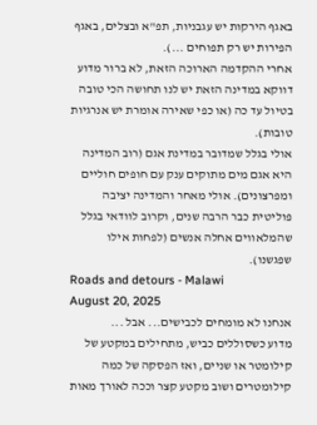באגף הירקות יש עגבניות, תפ"א ובצלים, באגף הפירות יש רק תפוחים ...).
אחרי ההקדמה הארוכה הזאת, לא ברור מדוע דווקא במדינה הזאת יש לנו תחושה הכי טובה בטיול עד כה (או כפי שאירה אומרת יש אנרגיות טובות).
אולי בגלל שמדובר במדינת אגם (רוב המדינה היא אגם מים מתוקים ענק עם חופים חוליים ומפרצונים). אולי מאחר והמדינה יציבה פוליטית כבר הרבה שנים, וקרוב לוודאי בגלל שהמלאווים אחלה אנשים (לפחות אילו שפגשנו).
Roads and detours - Malawi
August 20, 2025
אנחנו לא מומחים לכבישים... אבל ...
מדוע כשסוללים כביש, מתחילים במקטע של קילומטר או שניים, ואז הפסקה של כמה קילומטרים ושוב מקטע קצר וככה לאורך מאות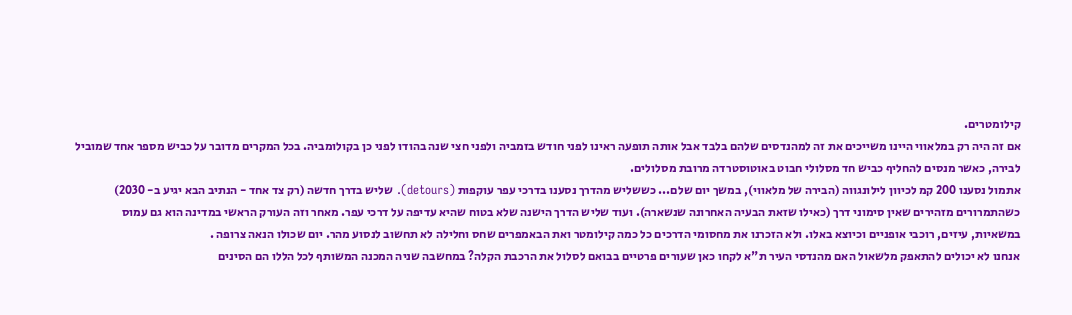קילומטרים.
אם זה היה רק במלאווי היינו משייכים את זה למהנדסים שלהם בלבד אבל אותה תופעה ראינו לפני חודש בזמביה ולפני חצי שנה בהודו לפני כן בקולומביה. בכל המקרים מדובר על כביש מספר אחד שמוביל לבירה, כאשר מנסים להחליף כביש חד מסלולי חבוט באוטוסטרדה מרובת מסלולים.
אתמול נסענו 200 קמ לכיוון לילונגווה (הבירה של מלאווי), במשך יום שלם... כששליש מהדרך נסענו בדרכי עפר עוקפות (detours). שליש בדרך חדשה (רק צד אחד - הנתיב הבא יגיע ב- 2030) כשהתמרורים מזהירים שאין סימוני דרך (כאילו שזאת הבעיה האחרונה שנשארה). ועוד שליש הדרך הישנה שלא בטוח שהיא עדיפה על דרכי עפר. מאחר וזה העורק הראשי במדינה הוא גם עמוס במשאיות, עיזים, רוכבי אופניים וכיוצא באלו. ולא הזכרנו את מחסומי הדרכים כל כמה קילומטר ואת הבאמפרים שחס וחלילה לא תחשוב לנסוע מהר. יום שכולו הנאה צרופה .
אנחנו לא יכולים להתאפק מלשאול האם מהנדסי העיר ת"א לקחו כאן שעורים פרטיים בבואם לסלול את הרכבת הקלה? במחשבה שניה המכנה המשותף לכל הללו הם הסינים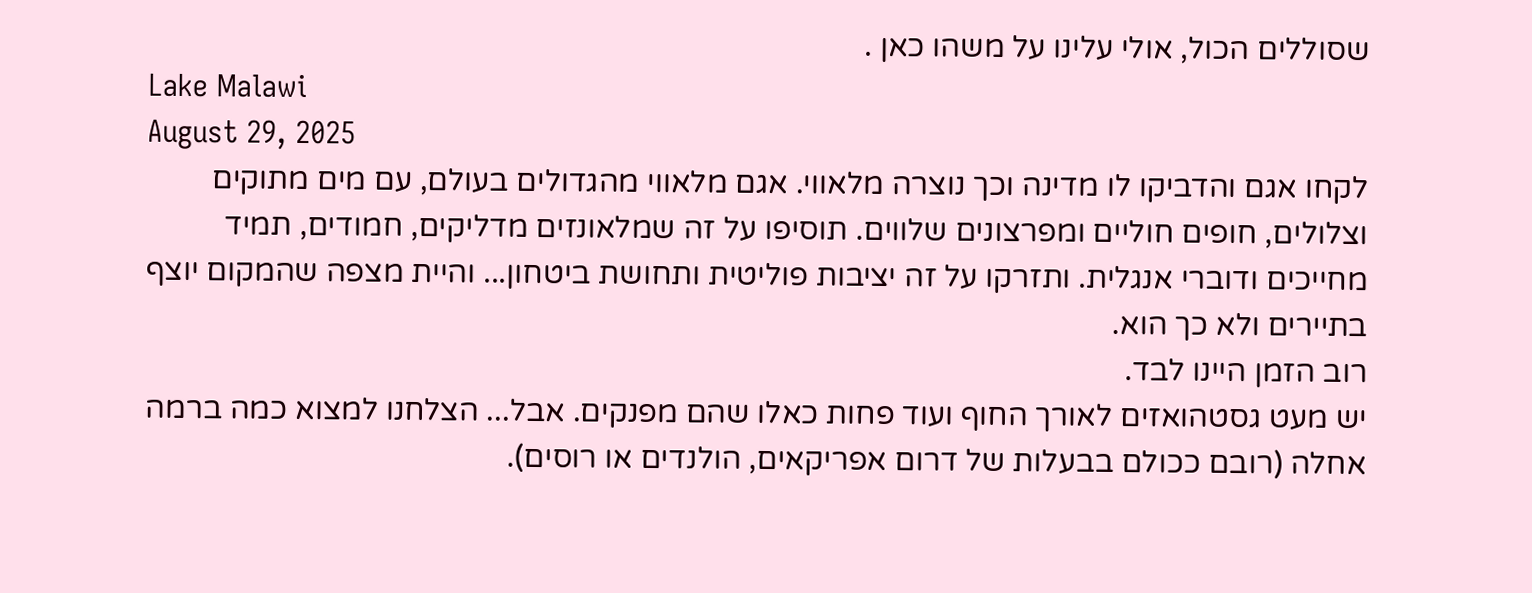שסוללים הכול, אולי עלינו על משהו כאן .
Lake Malawi
August 29, 2025
לקחו אגם והדביקו לו מדינה וכך נוצרה מלאווי. אגם מלאווי מהגדולים בעולם, עם מים מתוקים וצלולים, חופים חוליים ומפרצונים שלווים. תוסיפו על זה שמלאונזים מדליקים, חמודים, תמיד מחייכים ודוברי אנגלית. ותזרקו על זה יציבות פוליטית ותחושת ביטחון... והיית מצפה שהמקום יוצף בתיירים ולא כך הוא.
רוב הזמן היינו לבד.
יש מעט גסטהואזים לאורך החוף ועוד פחות כאלו שהם מפנקים. אבל... הצלחנו למצוא כמה ברמה אחלה (רובם ככולם בבעלות של דרום אפריקאים, הולנדים או רוסים).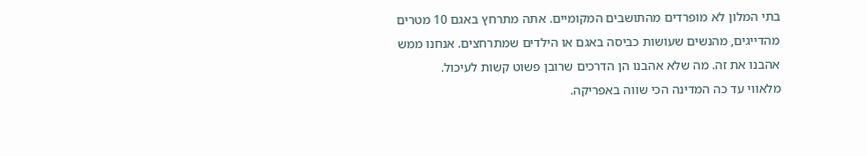בתי המלון לא מופרדים מהתושבים המקומיים. אתה מתרחץ באגם 10 מטרים מהדייגים, מהנשים שעושות כביסה באגם או הילדים שמתרחצים. אנחנו ממש אהבנו את זה. מה שלא אהבנו הן הדרכים שרובן פשוט קשות לעיכול.
מלאווי עד כה המדינה הכי שווה באפריקה.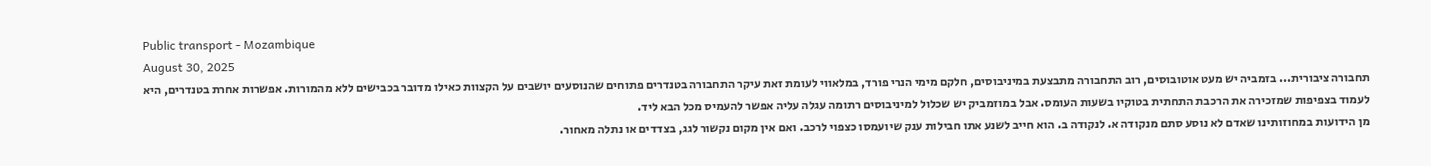Public transport - Mozambique
August 30, 2025
תחבורה ציבורית... בזמביה יש מעט אוטובוסים, רוב התחבורה מתבצעת במיניבוסים, חלקם מימי הנרי פורד, במלאווי לעומת זאת עיקר התחבורה בטנדרים פתוחים שהנוסעים יושבים על הקצוות כאילו מדובר בכבישים ללא מהמורות. אפשרות אחרת בטנדרים, היא לעמוד בצפיפות שמזכירה את הרכבת התחתית בטוקיו בשעות העומס. אבל במוזמביק יש שכלול למיניבוסים רתומה עגלה עליה אפשר להעמיס מכל הבא ליד.
מן הידועות במחוזותינו שאדם לא נוסע סתם מנקודה א. לנקודה ב. הוא חייב לשנע אתו חבילות ענק שיועמסו כצפוי לרכב. ואם אין מקום נקשור לגג, בצדדים או נתלה מאחור.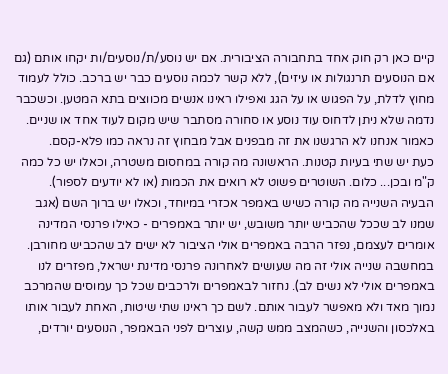קיים כאן רק חוק אחד בתחבורה הציבורית. אם יש נוסע/ת/נוסעים/ות יקחו אותם (גם אם הנוסעים תרנגולות או עיזים), ללא קשר לכמה נוסעים כבר יש ברכב. כולל לעמוד מחוץ לדלת, על הפגוש או על הגג ואפילו ראינו אנשים מכווצים בתא המטען. וכשכבר נדמה שלא ניתן לדחוס עוד נוסע או סחורה מסתבר שיש מקום לעוד אחד או שניים. כאמור אנחנו לא הרגשנו את זה מבפנים אבל מבחוץ זה נראה כמו פלא-קסם.
כעת יש שתי בעיות קטנות. הראשונה מה קורה במחסום משטרה, וכאלו יש כל כמה ק"מ ובכן... כלום. השוטרים פשוט לא רואים את הכמות (או לא יודעים לספור).
הבעיה השנייה מה קורה כשיש באמפר אכזרי במיוחד, וכאלו יש ברוך השם (אגב שמנו לב שככל שהכביש יותר משובש, יש יותר באמפרים - כאילו פרנסי המדינה אומרים לעצמם, נפזר הרבה באמפרים אולי הציבור לא ישים לב שהכביש מחורבן. במחשבה שנייה אולי זה מה שעושים לאחרונה פרנסי מדינת ישראל, מפזרים לנו באמפרים אולי לא נשים לב). נחזור לבאמפרים ולרכבים שכל כך עמוסים שהמרכב נמוך מאד ולא מאפשר לעבור אותם. לשם כך ראינו שתי שיטות, האחת לעבור אותו באלכסון והשנייה, כשהמצב ממש קשה, עוצרים לפני הבאמפר, הנוסעים יורדים,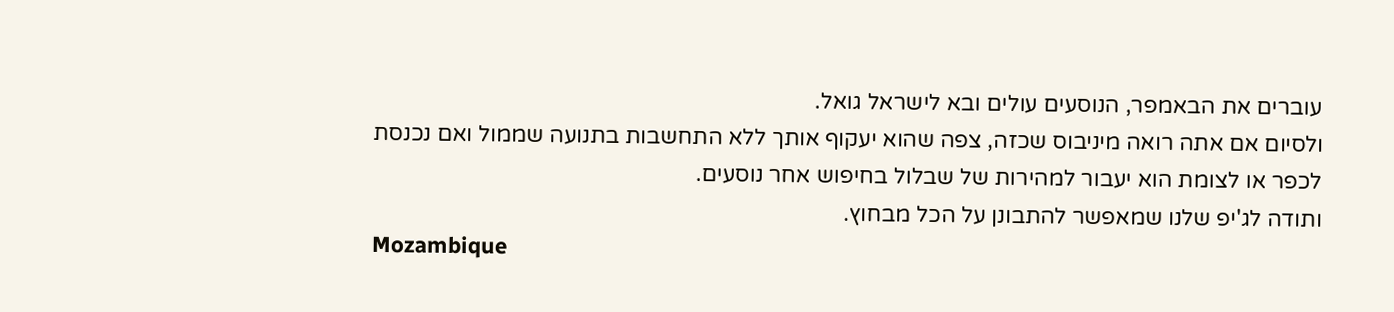עוברים את הבאמפר, הנוסעים עולים ובא לישראל גואל.
ולסיום אם אתה רואה מיניבוס שכזה, צפה שהוא יעקוף אותך ללא התחשבות בתנועה שממול ואם נכנסת לכפר או לצומת הוא יעבור למהירות של שבלול בחיפוש אחר נוסעים.
ותודה לג'יפ שלנו שמאפשר להתבונן על הכל מבחוץ.
Mozambique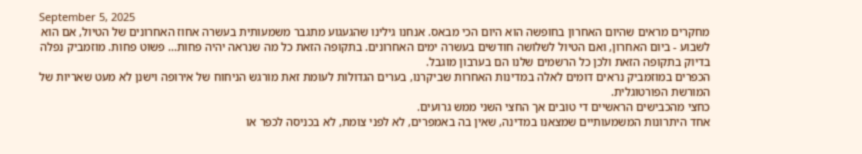September 5, 2025
מחקרים מראים שהיום האחרון בחופשה הוא היום הכי מבאס. אנחנו גילינו שהגעגוע מתגבר משמעותית בעשרה אחוז האחרונים של הטיול, אם הוא לשבוע - ביום האחרון, ואם הטיול לשלושה חודשים בעשרה ימים האחרונים. בתקופה הזאת כל מה שנראה יהיה פחות... פשוט פחות. מוזמביק נפלה בדיוק בתקופה הזאת ולכן כל הרשמים שלנו הם בערבון מוגבל.
הכפרים במוזמביק נראים דומים לאלה במדינות האחרות שביקרנו, בערים הגדולות לעומת זאת מורגש הניחוח של אירופה וישנן לא מעט שאריות של המורשת הפורטוגלית.
כחצי מהכבישים הראשיים די טובים אך החצי השני ממש גרועים.
אחד היתרונות המשמעותיים שמצאנו במדינה, שאין בה באמפרים, לא לפני צומת, לא בכניסה לכפר או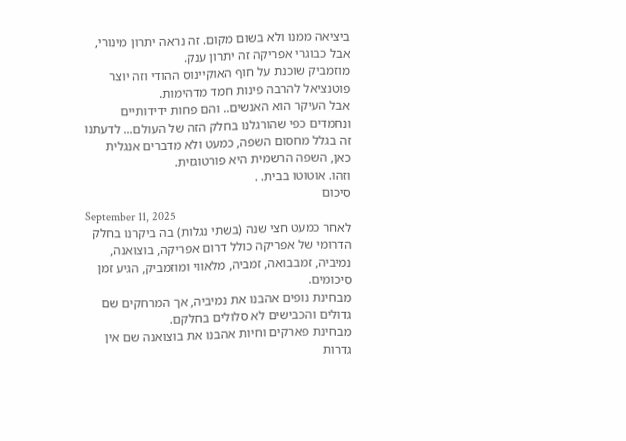ביציאה ממנו ולא בשום מקום. זה נראה יתרון מינורי, אבל כבוגרי אפריקה זה יתרון ענק.
מוזמביק שוכנת על חוף האוקיינוס ההודי וזה יוצר פוטנציאל להרבה פינות חמד מדהימות.
אבל העיקר הוא האנשים.. והם פחות ידידותיים ונחמדים כפי שהורגלנו בחלק הזה של העולם... לדעתנו זה בגלל מחסום השפה, כמעט ולא מדברים אנגלית כאן, השפה הרשמית היא פורטוגזית.
וזהו. אוטוטו בבית. .
סיכום
September 11, 2025
לאחר כמעט חצי שנה (בשתי נגלות) בה ביקרנו בחלק הדרומי של אפריקה כולל דרום אפריקה, בוצואנה, נמיביה, זמבבואה, זמביה, מלאווי ומוזמביק, הגיע זמן סיכומים.
מבחינת נופים אהבנו את נמיביה, אך המרחקים שם גדולים והכבישים לא סלולים בחלקם.
מבחינת פארקים וחיות אהבנו את בוצואנה שם אין גדרות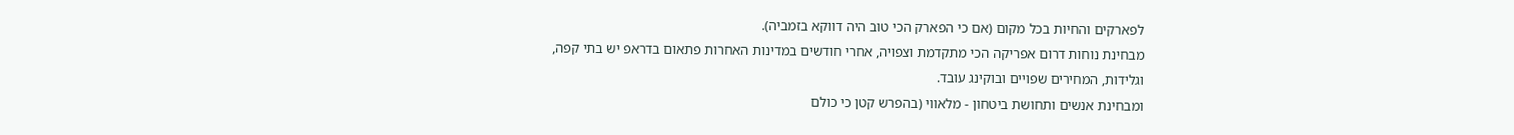לפארקים והחיות בכל מקום (אם כי הפארק הכי טוב היה דווקא בזמביה).
מבחינת נוחות דרום אפריקה הכי מתקדמת וצפויה, אחרי חודשים במדינות האחרות פתאום בדראפ יש בתי קפה, וגלידות, המחירים שפויים ובוקינג עובד.
ומבחינת אנשים ותחושת ביטחון - מלאווי (בהפרש קטן כי כולם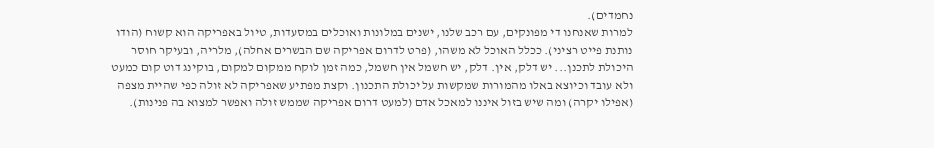נחמדים).
למרות שאנחנו די מפונקים, עם רכב שלנו, ישנים במלונות ואוכלים במסעדות, טיול באפריקה הוא קשוח (הודו נותנת פייט רציני). ככלל האוכל לא משהו, (פרט לדרום אפריקה שם הבשרים אחלה), מלריה, ובעיקר חוסר היכולת לתכנן... יש דלק, אין. דלק, יש חשמל אין חשמל, כמה זמן לוקח ממקום למקום, בוקינג דוט קום כמעט ולא עובד וכיוצא באלו מהמורות שמקשות על יכולת התכנון. וקצת מפתיע שאפריקה לא זולה כפי שהיית מצפה (אפילו יקרה) ומה שיש בזול איננו למאכל אדם (למעט דרום אפריקה שממש זולה ואפשר למצוא בה פנינות).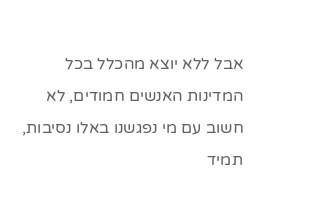אבל ללא יוצא מהכלל בכל המדינות האנשים חמודים, לא חשוב עם מי נפגשנו באלו נסיבות, תמיד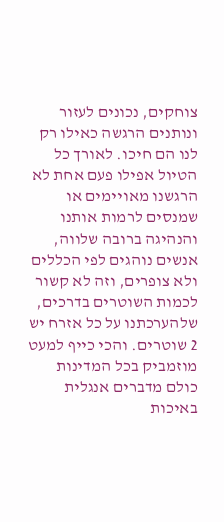צוחקים, נכונים לעזור ונותנים הרגשה כאילו רק לנו הם חיכו. לאורך כל הטיול אפילו פעם אחת לא הרגשנו מאויימים או שמנסים לרמות אותנו והנהיגה ברובה שלווה, אנשים נוהגים לפי הכללים ולא צופרים, וזה לא קשור לכמות השוטרים בדרכים, שלהערכתנו על כל אזרח יש 2 שוטרים. והכי כייף למעט מוזמביק בכל המדינות כולם מדברים אנגלית באיכות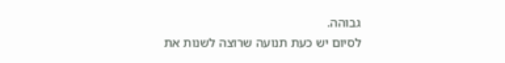גבוהה.
לסיום יש כעת תנועה שרוצה לשנות את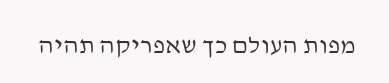מפות העולם כך שאפריקה תהיה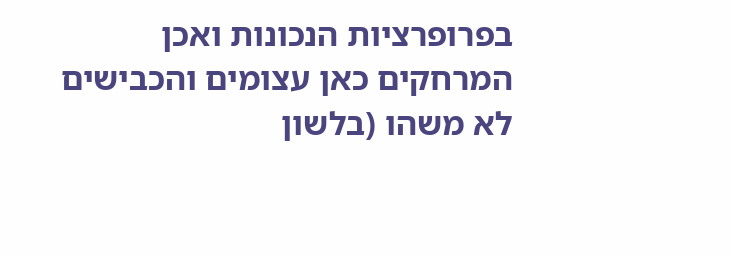בפרופרציות הנכונות ואכן המרחקים כאן עצומים והכבישים לא משהו (בלשון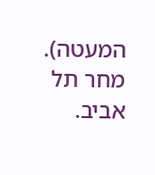המעטה).
מחר תל אביב.